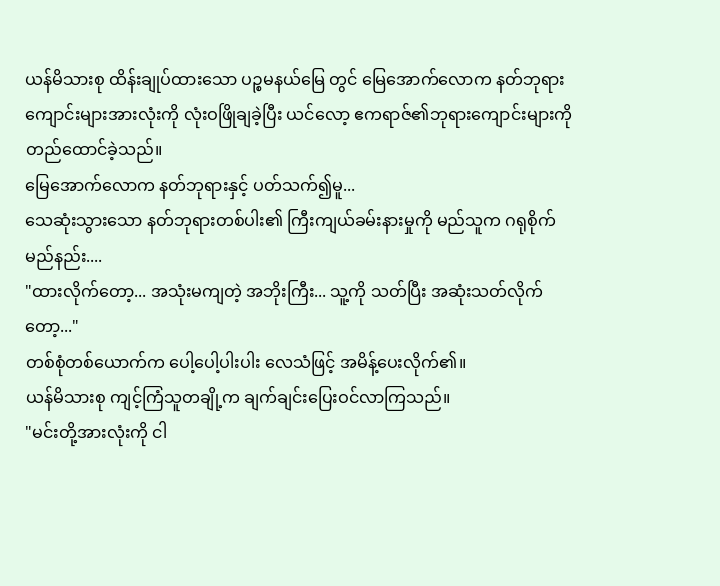ယန်မိသားစု ထိန်းချုပ်ထားသော ပဉ္စမနယ်မြေ တွင် မြေအောက်လောက နတ်ဘုရားကျောင်းများအားလုံးကို လုံးဝဖြိုချခဲ့ပြီး ယင်လော့ ဧကရာဇ်၏ဘုရားကျောင်းများကို တည်ထောင်ခဲ့သည်။
မြေအောက်လောက နတ်ဘုရားနှင့် ပတ်သက်၍မူ...
သေဆုံးသွားသော နတ်ဘုရားတစ်ပါး၏ ကြီးကျယ်ခမ်းနားမှုကို မည်သူက ဂရုစိုက်မည်နည်း....
"ထားလိုက်တော့... အသုံးမကျတဲ့ အဘိုးကြီး... သူ့ကို သတ်ပြီး အဆုံးသတ်လိုက်တော့..."
တစ်စုံတစ်ယောက်က ပေါ့ပေါ့ပါးပါး လေသံဖြင့် အမိန့်ပေးလိုက်၏။
ယန်မိသားစု ကျင့်ကြံသူတချို့က ချက်ချင်းပြေးဝင်လာကြသည်။
"မင်းတို့အားလုံးကို ငါ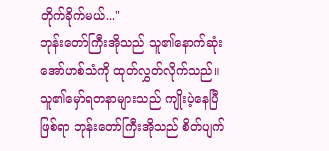တိုက်ခိုက်မယ်..."
ဘုန်းတော်ကြီးအိုသည် သူ၏နောက်ဆုံးအော်ဟစ်သံကို ထုတ်လွှတ်လိုက်သည်။
သူ၏မှော်ရတနာများသည် ကျိုးပဲ့နေပြီဖြစ်ရာ ဘုန်းတော်ကြီးအိုသည် စိတ်ပျက်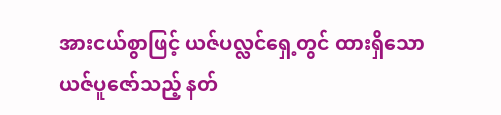အားငယ်စွာဖြင့် ယဇ်ပလ္လင်ရှေ့တွင် ထားရှိသော ယဇ်ပူဇော်သည့် နတ်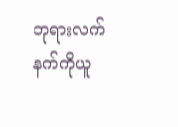ဘုရားလက်နက်ကိုယူ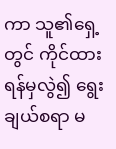ကာ သူ၏ရှေ့တွင် ကိုင်ထားရန်မှလွဲ၍ ရွေးချယ်စရာ မ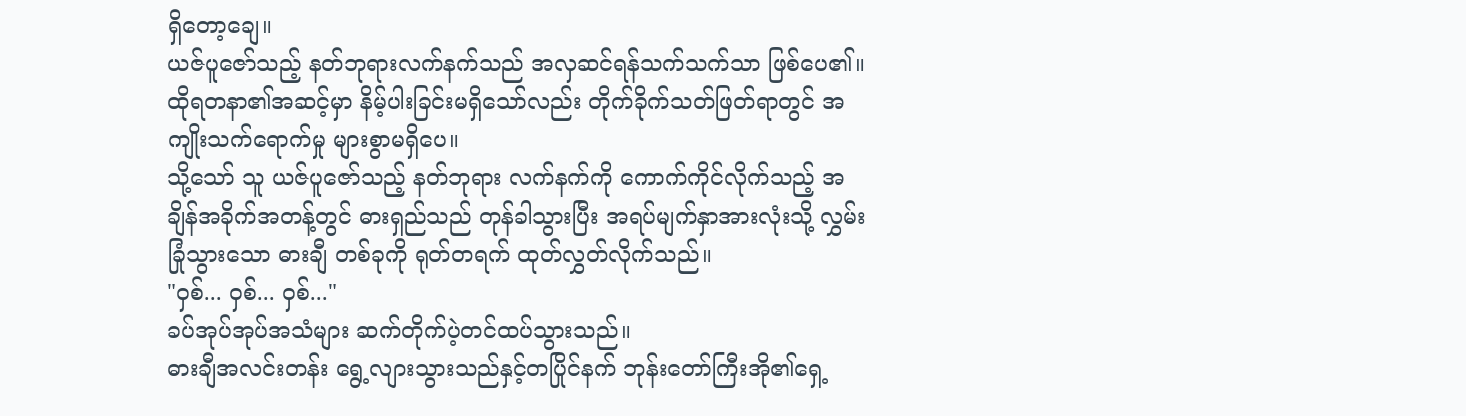ရှိတော့ချေ။
ယဇ်ပူဇော်သည့် နတ်ဘုရားလက်နက်သည် အလှဆင်ရန်သက်သက်သာ ဖြစ်ပေ၏။ ထိုရတနာ၏အဆင့်မှာ နိမ့်ပါးခြင်းမရှိသော်လည်း တိုက်ခိုက်သတ်ဖြတ်ရာတွင် အကျိုးသက်ရောက်မှု များစွာမရှိပေ။
သို့သော် သူ ယဇ်ပူဇော်သည့် နတ်ဘုရား လက်နက်ကို ကောက်ကိုင်လိုက်သည့် အချိန်အခိုက်အတန့်တွင် ဓားရှည်သည် တုန်ခါသွားပြီး အရပ်မျက်နှာအားလုံးသို့ လွှမ်းခြုံသွားသော ဓားချီ တစ်ခုကို ရုတ်တရက် ထုတ်လွှတ်လိုက်သည်။
"ဝှစ်... ဝှစ်... ဝှစ်..."
ခပ်အုပ်အုပ်အသံများ ဆက်တိုက်ပဲ့တင်ထပ်သွားသည်။
ဓားချီအလင်းတန်း ရွေ့လျားသွားသည်နှင့်တပြိုင်နက် ဘုန်းတော်ကြီးအို၏ရှေ့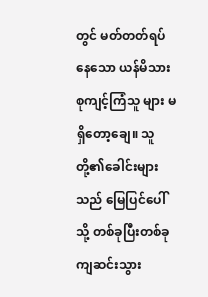တွင် မတ်တတ်ရပ်နေသော ယန်မိသားစုကျင့်ကြံသူ များ မရှိတော့ချေ။ သူတို့၏ခေါင်းများသည် မြေပြင်ပေါ်သို့ တစ်ခုပြီးတစ်ခု ကျဆင်းသွား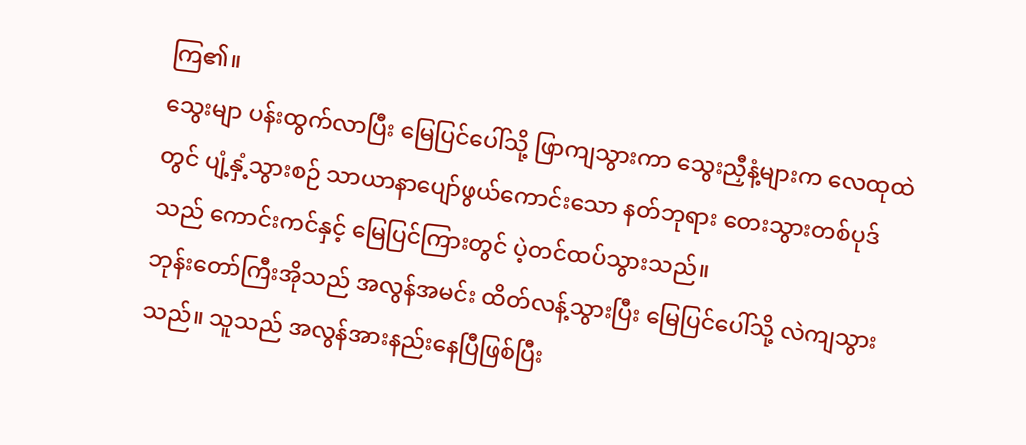ကြ၏။
သွေးမျာ ပန်းထွက်လာပြီး မြေပြင်ပေါ်သို့ ဖြာကျသွားကာ သွေးညှီနံ့များက လေထုထဲတွင် ပျံ့နှံ့သွားစဉ် သာယာနာပျော်ဖွယ်ကောင်းသော နတ်ဘုရား တေးသွားတစ်ပုဒ်သည် ကောင်းကင်နှင့် မြေပြင်ကြားတွင် ပဲ့တင်ထပ်သွားသည်။
ဘုန်းတော်ကြီးအိုသည် အလွန်အမင်း ထိတ်လန့်သွားပြီး မြေပြင်ပေါ်သို့ လဲကျသွားသည်။ သူသည် အလွန်အားနည်းနေပြီဖြစ်ပြီး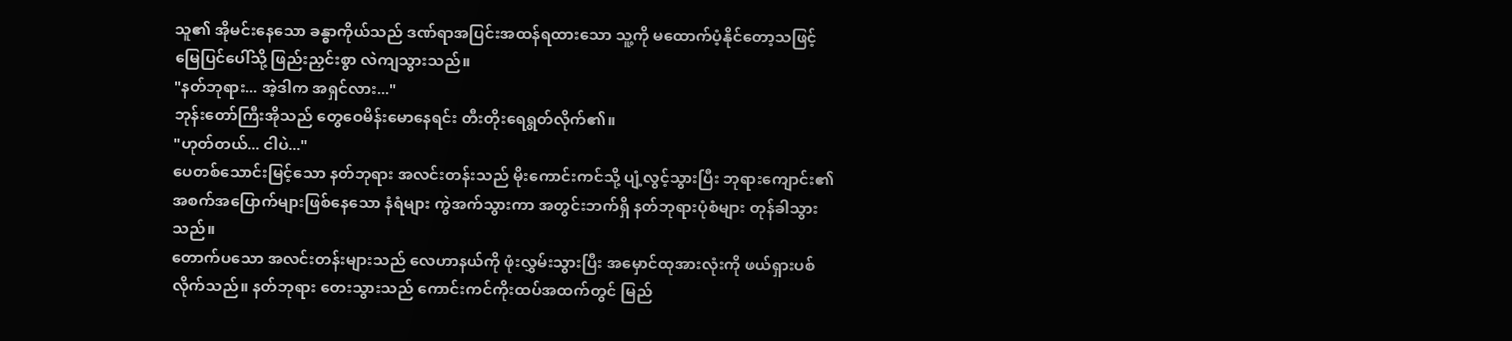သူ၏ အိုမင်းနေသော ခန္ဓာကိုယ်သည် ဒဏ်ရာအပြင်းအထန်ရထားသော သူ့ကို မထောက်ပံ့နိုင်တော့သဖြင့် မြေပြင်ပေါ်သို့ ဖြည်းညှင်းစွာ လဲကျသွားသည်။
"နတ်ဘုရား... အဲ့ဒါက အရှင်လား..."
ဘုန်းတော်ကြီးအိုသည် တွေဝေမိန်းမောနေရင်း တီးတိုးရေရွတ်လိုက်၏။
"ဟုတ်တယ်... ငါပဲ..."
ပေတစ်သောင်းမြင့်သော နတ်ဘုရား အလင်းတန်းသည် မိုးကောင်းကင်သို့ ပျံ့လွင့်သွားပြီး ဘုရားကျောင်း၏အစက်အပြောက်များဖြစ်နေသော နံရံများ ကွဲအက်သွားကာ အတွင်းဘက်ရှိ နတ်ဘုရားပုံစံများ တုန်ခါသွားသည်။
တောက်ပသော အလင်းတန်းများသည် လေဟာနယ်ကို ဖုံးလွှမ်းသွားပြီး အမှောင်ထုအားလုံးကို ဖယ်ရှားပစ်လိုက်သည်။ နတ်ဘုရား တေးသွားသည် ကောင်းကင်ကိုးထပ်အထက်တွင် မြည်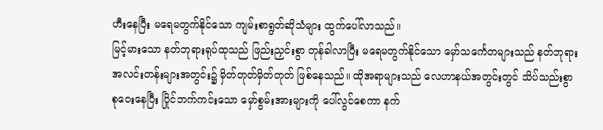ဟီးနေပြီး မရေမတွက်နိုင်သော ကျမ်းစာရွတ်ဆိုသံများ ထွက်ပေါ်လာသည်။
မြင့်မားသော နတ်ဘုရားရုပ်ထုသည် ဖြည်းညှင်းစွာ တုန်ခါလာပြီး မရေမတွက်နိုင်သော မှော်သင်္ကေတများသည် နတ်ဘုရားအလင်းတန်းများအတွင်း၌ မှိတ်တုတ်မှိတ်တုတ် ဖြစ်နေသည်။ ထိုအရာများသည် လေဟာနယ်အတွင်းတွင် သိပ်သည်းစွာ စုဝေးနေပြီး ပြိုင်ဘက်ကင်းသော မှော်စွမ်းအားများကို ပေါ်လွင်စေကာ နက်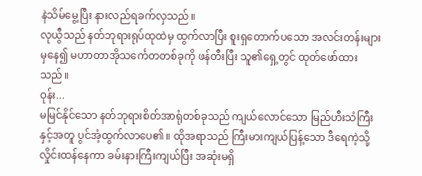နဲသိမ်မွေ့ပြီး နားလည်ရခက်လှသည်။
လုယွီသည် နတ်ဘုရားရုပ်ထုထဲမှ ထွက်လာပြီး စူးရှတောက်ပသော အလင်းတန်းများမှနေ၍ မဟာတာအိုသင်္ကေတတစ်ခုကို ဖန်တီးပြီး သူ၏ရှေ့တွင် ထုတ်ဖော်ထားသည်။
ဝုန်း...
မမြင်နိုင်သော နတ်ဘုရားစိတ်အာရုံတစ်ခုသည် ကျယ်လောင်သော မြည်ဟီးသံကြီးနှင့်အတူ ပွင်အံ့ထွက်လာပေ၏။ ထိုအရာသည် ကြီးမားကျယ်ပြန့်သော ဒီရေကဲ့သို့ လှိုင်းထန်နေကာ ခမ်းနားကြီးကျယ်ပြီး အဆုံးမရှိ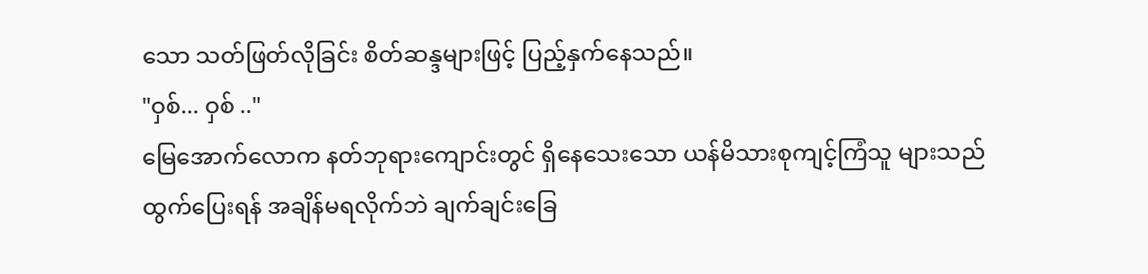သော သတ်ဖြတ်လိုခြင်း စိတ်ဆန္ဒများဖြင့် ပြည့်နှက်နေသည်။
"ဝှစ်... ဝှစ် .."
မြေအောက်လောက နတ်ဘုရားကျောင်းတွင် ရှိနေသေးသော ယန်မိသားစုကျင့်ကြံသူ များသည် ထွက်ပြေးရန် အချိန်မရလိုက်ဘဲ ချက်ချင်းခြေ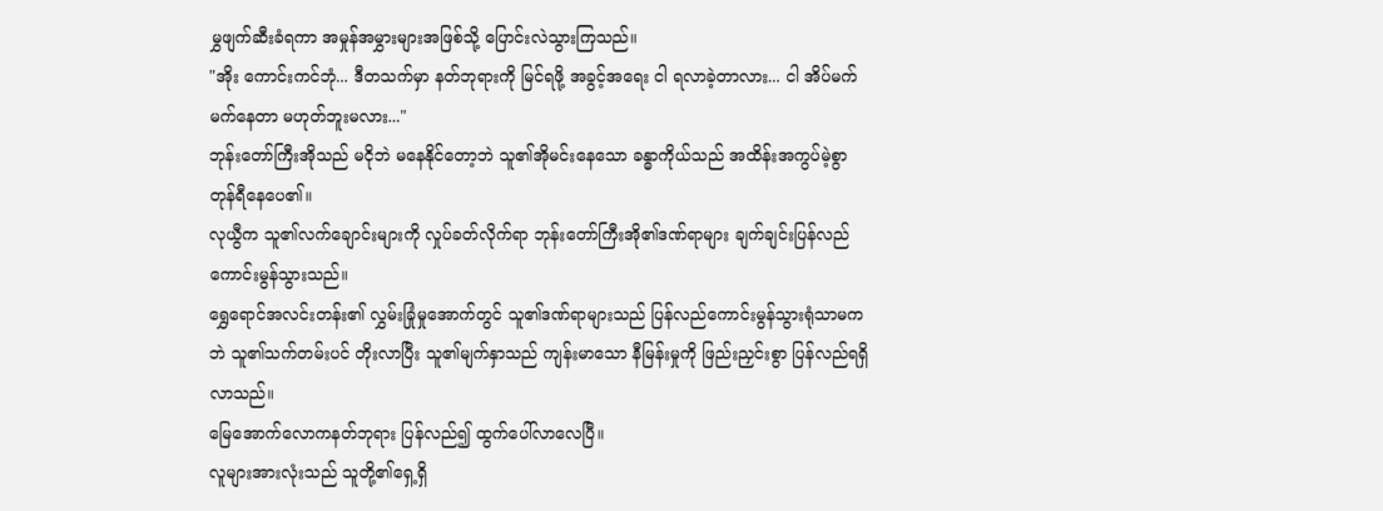မွှဖျက်ဆီးခံရကာ အမှုန်အမွှားများအဖြစ်သို့ ပြောင်းလဲသွားကြသည်။
"အိုး ကောင်းကင်ဘုံ... ဒီတသက်မှာ နတ်ဘုရားကို မြင်ရဖို့ အခွင့်အရေး ငါ ရလာခဲ့တာလား... ငါ အိပ်မက်မက်နေတာ မဟုတ်ဘူးမလား..."
ဘုန်းတော်ကြီးအိုသည် မငိုဘဲ မနေနိုင်တော့ဘဲ သူ၏အိုမင်းနေသော ခန္ဓာကိုယ်သည် အထိန်းအကွပ်မဲ့စွာ တုန်ရီနေပေ၏။
လုယွီက သူ၏လက်ချောင်းများကို လှုပ်ခတ်လိုက်ရာ ဘုန်းတော်ကြီးအို၏ဒဏ်ရာများ ချက်ချင်းပြန်လည်ကောင်းမွန်သွားသည်။
ရွှေရောင်အလင်းတန်း၏ လွှမ်းခြုံမှုအောက်တွင် သူ၏ဒဏ်ရာများသည် ပြန်လည်ကောင်းမွန်သွားရုံသာမကဘဲ သူ၏သက်တမ်းပင် တိုးလာပြီး သူ၏မျက်နှာသည် ကျန်းမာသော နီမြန်းမှုကို ဖြည်းညှင်းစွာ ပြန်လည်ရရှိလာသည်။
မြေအောက်လောကနတ်ဘုရား ပြန်လည်၍ ထွက်ပေါ်လာလေပြီ။
လူများအားလုံးသည် သူတို့၏ရှေ့ရှိ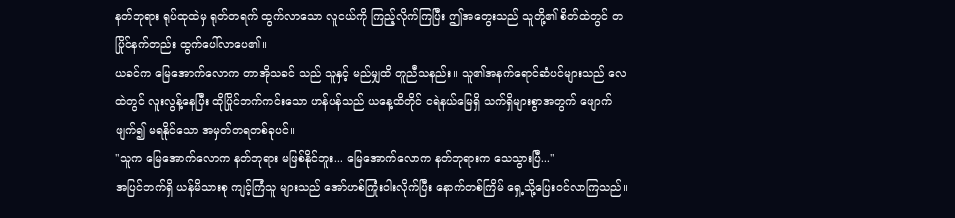နတ်ဘုရား ရုပ်ထုထဲမှ ရုတ်တရက် ထွက်လာသော လူငယ်ကို ကြည့်လိုက်ကြပြီး ဤအတွေးသည် သူတို့၏ စိတ်ထဲတွင် တပြိုင်နက်တည်း ထွက်ပေါ်လာပေ၏။
ယခင်က မြေအောက်လောက တာအိုသခင် သည် သူနှင့် မည်မျှထိ တူညီသနည်း။ သူ၏အနက်ရောင်ဆံပင်များသည် လေထဲတွင် လူးလွန့်နေပြီး ထိုပြိုင်ဘက်ကင်းသော ဟန်ပန်သည် ယနေ့ထိတိုင် ငရဲနယ်မြေရှိ သက်ရှိများစွာအတွက် ဖျောက်ဖျက်၍ မရနိုင်သော အမှတ်တရတစ်ခုပင်။
"သူက မြေအောက်လောက နတ်ဘုရား မဖြစ်နိုင်ဘူး... မြေအောက်လောက နတ်ဘုရားက သေသွားပြီ..."
အပြင်ဘက်ရှိ ယန်မိသားစု ကျင့်ကြံသူ များသည် အော်ဟစ်ကြုံးဝါးလိုက်ပြီး နောက်တစ်ကြိမ် ရှေ့သို့ပြေးဝင်လာကြသည်။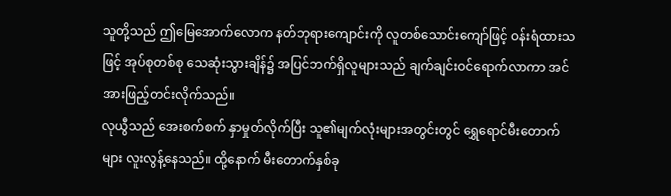သူတို့သည် ဤမြေအောက်လောက နတ်ဘုရားကျောင်းကို လူတစ်သောင်းကျော်ဖြင့် ဝန်းရံထားသဖြင့် အုပ်စုတစ်စု သေဆုံးသွားချိန်၌ အပြင်ဘက်ရှိလူများသည် ချက်ချင်းဝင်ရောက်လာကာ အင်အားဖြည့်တင်းလိုက်သည်။
လုယွီသည် အေးစက်စက် နှာမှုတ်လိုက်ပြီး သူ၏မျက်လုံးများအတွင်းတွင် ရွှေရောင်မီးတောက်များ လူးလွန့်နေသည်။ ထို့နောက် မီးတောက်နှစ်ခု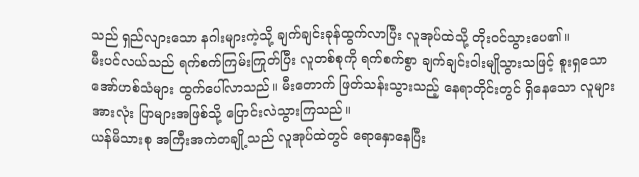သည် ရှည်လျားသော နဂါးများကဲ့သို့ ချက်ချင်းခုန်ထွက်လာပြီး လူအုပ်ထဲသို့ တိုးဝင်သွားပေ၏။
မီးပင်လယ်သည် ရက်စက်ကြမ်းကြုတ်ပြီး လူတစ်စုကို ရက်စက်စွာ ချက်ချင်းဝါးမျိုသွားသဖြင့် စူးရှသော အော်ဟစ်သံများ ထွက်ပေါ်လာသည်။ မီးတောက် ဖြတ်သန်းသွားသည့် နေရာတိုင်းတွင် ရှိနေသော လူများအားလုံး ပြာများအဖြစ်သို့ ပြောင်းလဲသွားကြသည်။
ယန်မိသားစု အကြီးအကဲတချို့သည် လူအုပ်ထဲတွင် ရောနှောနေပြီး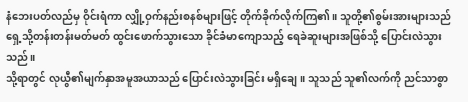နံဘေးပတ်လည်မှ ဝိုင်းရံကာ လျှို့ဝှက်နည်းစနစ်များဖြင့် တိုက်ခိုက်လိုက်ကြ၏။ သူတို့၏စွမ်းအားများသည် ရှေ့သို့တန်းတန်းမတ်မတ် ထွင်းဖောက်သွားသော ခိုင်ခံမာကျောသည့် ရေခဲဆူးများအဖြစ်သို့ ပြောင်းလဲသွားသည်။
သို့ရာတွင် လုယွီ၏မျက်နှာအမူအယာသည် ပြောင်းလဲသွားခြင်း မရှိချေ။ သူသည် သူ၏လက်ကို ညင်သာစွာ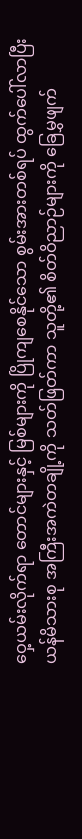ဝှေ့ယမ်းလိုက်ရာ တောင်များနှင့် မြစ်များကို ပြိုကျစေနိုင်သော စွမ်းအားတစ်ရပ် ထွက်ပေါ်လာပြီး ယန်မိသားစု အကြီးအကဲတချို့ကို သတ်ဖြတ်ကာ သူတို့၏ စိတ်ဝိညာဉ်များကို ခြေမွှဖျက်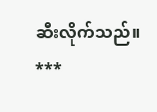ဆီးလိုက်သည်။
***